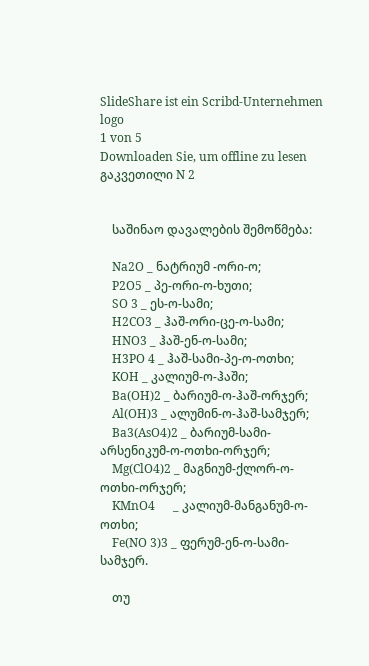SlideShare ist ein Scribd-Unternehmen logo
1 von 5
Downloaden Sie, um offline zu lesen
გაკვეთილი N 2


    საშინაო დავალების შემოწმება:

    Na2O _ ნატრიუმ -ორი-ო;
    P2O5 _ პე-ორი-ო-ხუთი;
    SO 3 _ ეს-ო-სამი;
    H2CO3 _ ჰაშ-ორი-ცე-ო-სამი;
    HNO3 _ ჰაშ-ენ-ო-სამი;
    H3PO 4 _ ჰაშ-სამი-პე-ო-ოთხი;
    KOH _ კალიუმ-ო-ჰაში;
    Ba(OH)2 _ ბარიუმ-ო-ჰაშ-ორჯერ;
    Al(OH)3 _ ალუმინ-ო-ჰაშ-სამჯერ;
    Ba3(AsO4)2 _ ბარიუმ-სამი-არსენიკუმ-ო-ოთხი-ორჯერ;
    Mg(ClO4)2 _ მაგნიუმ-ქლორ-ო-ოთხი-ორჯერ;
    KMnO4      _ კალიუმ-მანგანუმ-ო-ოთხი;
    Fe(NO 3)3 _ ფერუმ-ენ-ო-სამი-სამჯერ.

    თუ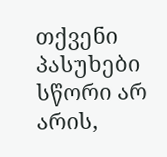თქვენი პასუხები სწორი არ არის,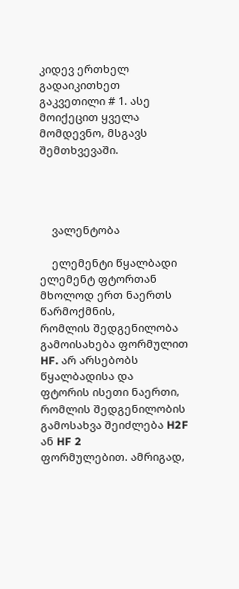კიდევ ერთხელ გადაიკითხეთ
გაკვეთილი # 1. ასე მოიქეცით ყველა მომდევნო, მსგავს შემთხვევაში.




    ვალენტობა

    ელემენტი წყალბადი ელემენტ ფტორთან მხოლოდ ერთ ნაერთს წარმოქმნის,
რომლის შედგენილობა გამოისახება ფორმულით HF. არ არსებობს წყალბადისა და
ფტორის ისეთი ნაერთი, რომლის შედგენილობის გამოსახვა შეიძლება H2F ან HF 2
ფორმულებით. ამრიგად,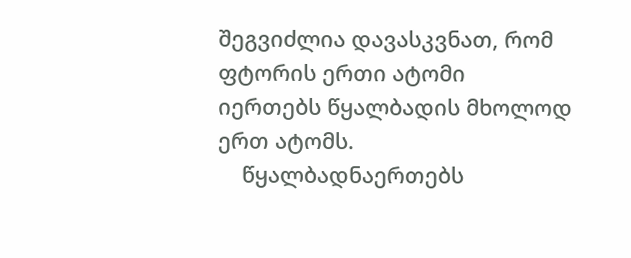შეგვიძლია დავასკვნათ, რომ ფტორის ერთი ატომი
იერთებს წყალბადის მხოლოდ ერთ ატომს.
    წყალბადნაერთებს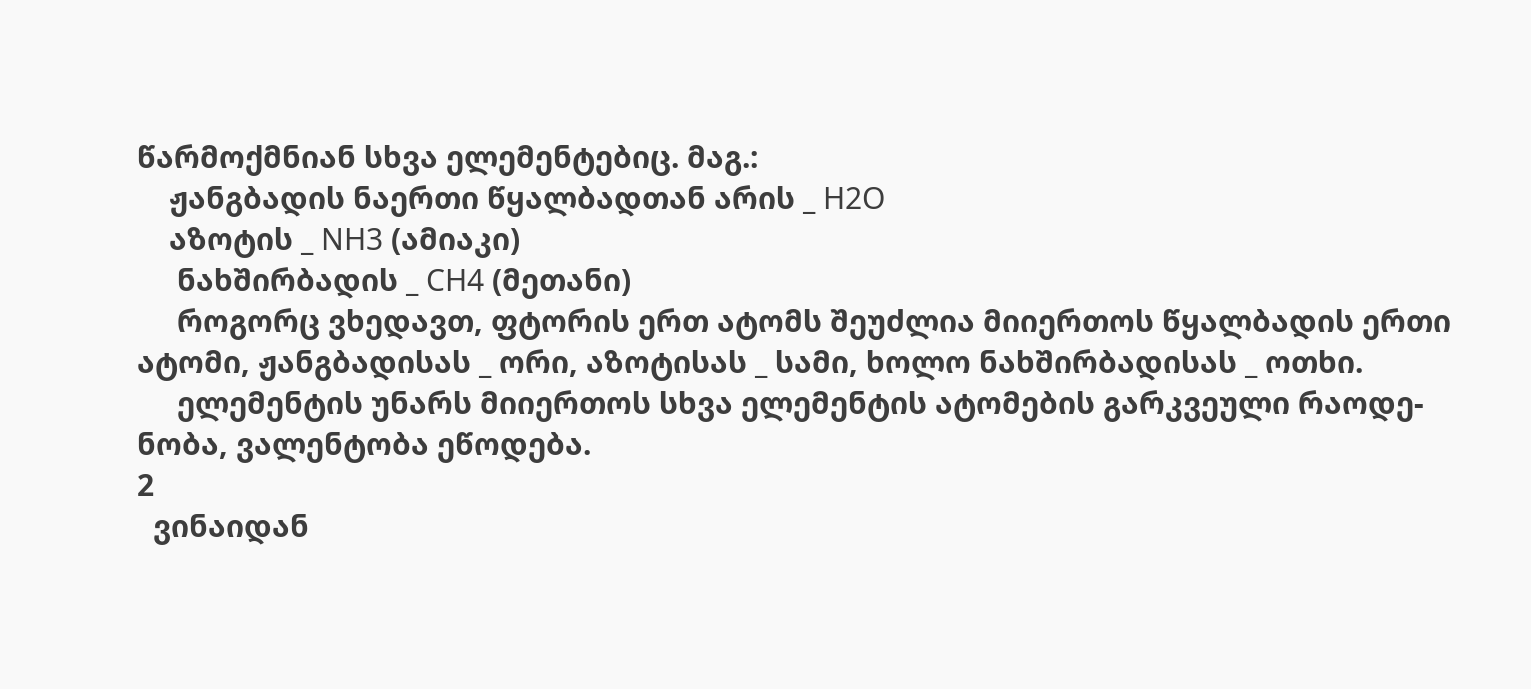წარმოქმნიან სხვა ელემენტებიც. მაგ.:
    ჟანგბადის ნაერთი წყალბადთან არის _ H2O
    აზოტის _ NH3 (ამიაკი)
     ნახშირბადის _ CH4 (მეთანი)
     როგორც ვხედავთ, ფტორის ერთ ატომს შეუძლია მიიერთოს წყალბადის ერთი
ატომი, ჟანგბადისას _ ორი, აზოტისას _ სამი, ხოლო ნახშირბადისას _ ოთხი.
     ელემენტის უნარს მიიერთოს სხვა ელემენტის ატომების გარკვეული რაოდე-
ნობა, ვალენტობა ეწოდება.
2
  ვინაიდან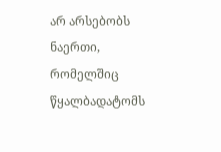არ არსებობს ნაერთი, რომელშიც წყალბადატომს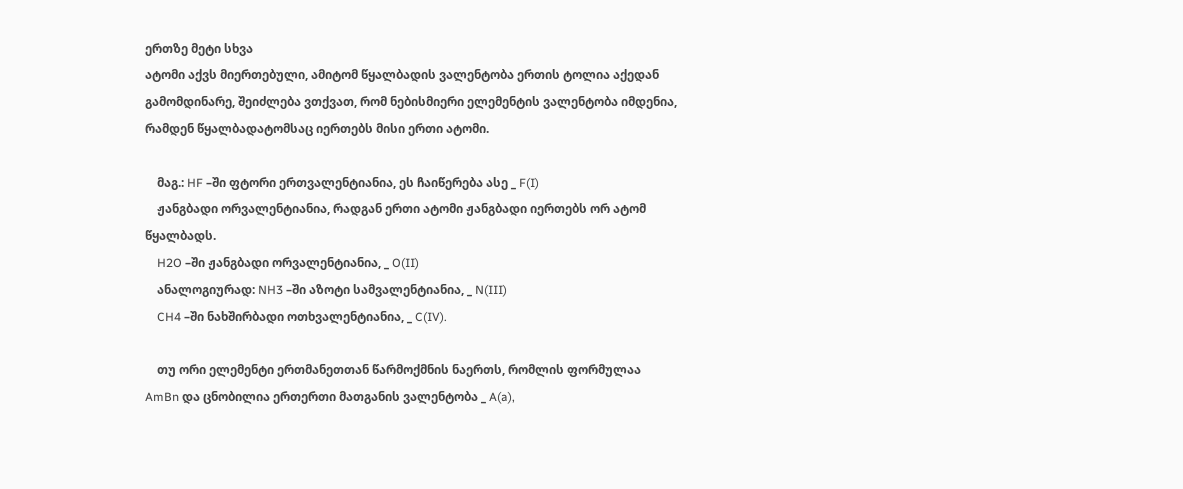ერთზე მეტი სხვა
ატომი აქვს მიერთებული, ამიტომ წყალბადის ვალენტობა ერთის ტოლია აქედან
გამომდინარე, შეიძლება ვთქვათ, რომ ნებისმიერი ელემენტის ვალენტობა იმდენია,
რამდენ წყალბადატომსაც იერთებს მისი ერთი ატომი.

    მაგ.: HF –ში ფტორი ერთვალენტიანია, ეს ჩაიწერება ასე _ F(I)
    ჟანგბადი ორვალენტიანია, რადგან ერთი ატომი ჟანგბადი იერთებს ორ ატომ
წყალბადს.
    H2O –ში ჟანგბადი ორვალენტიანია, _ O(II)
    ანალოგიურად: NH3 –ში აზოტი სამვალენტიანია, _ N(III)
    CH4 –ში ნახშირბადი ოთხვალენტიანია, _ C(IV).

    თუ ორი ელემენტი ერთმანეთთან წარმოქმნის ნაერთს, რომლის ფორმულაა
AmBn და ცნობილია ერთერთი მათგანის ვალენტობა _ A(a),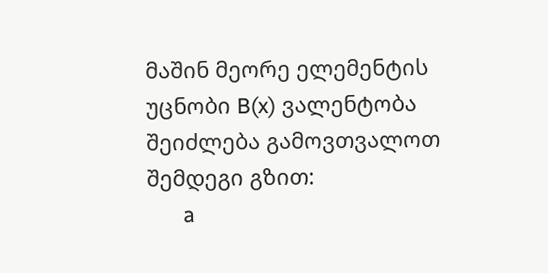მაშინ მეორე ელემენტის
უცნობი B(x) ვალენტობა შეიძლება გამოვთვალოთ შემდეგი გზით:
      a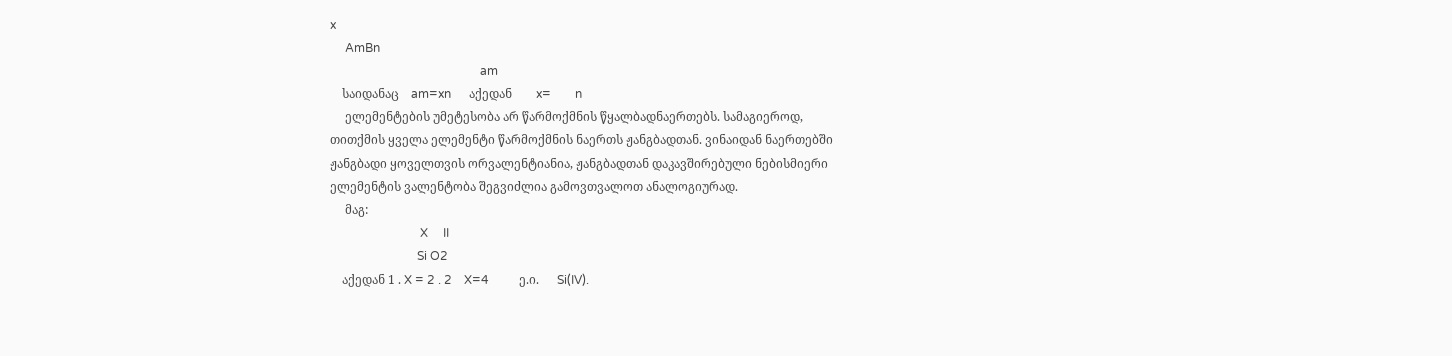x
     AmBn
                                                  am
    საიდანაც    am=xn      აქედან        x=        n
     ელემენტების უმეტესობა არ წარმოქმნის წყალბადნაერთებს. სამაგიეროდ,
თითქმის ყველა ელემენტი წარმოქმნის ნაერთს ჟანგბადთან. ვინაიდან ნაერთებში
ჟანგბადი ყოველთვის ორვალენტიანია, ჟანგბადთან დაკავშირებული ნებისმიერი
ელემენტის ვალენტობა შეგვიძლია გამოვთვალოთ ანალოგიურად.
     მაგ:
                              X     II
                             Si O2
    აქედან 1 . X = 2 . 2    X=4          ე.ი.      Si(IV).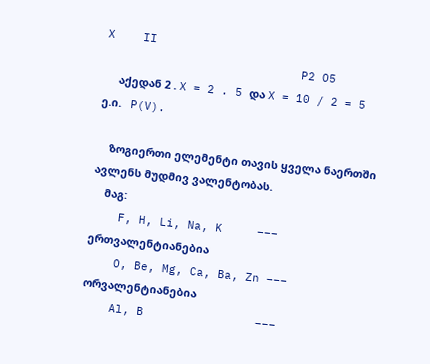X    II
                            P2 O5
     აქედან 2 . X = 2 . 5 და X = 10 / 2 = 5       ე.ი.   P(V).

    ზოგიერთი ელემენტი თავის ყველა ნაერთში ავლენს მუდმივ ვალენტობას.
    მაგ:
    F, H, Li, Na, K     ––– ერთვალენტიანებია
    O, Be, Mg, Ca, Ba, Zn ––– ორვალენტიანებია
    Al, B                –––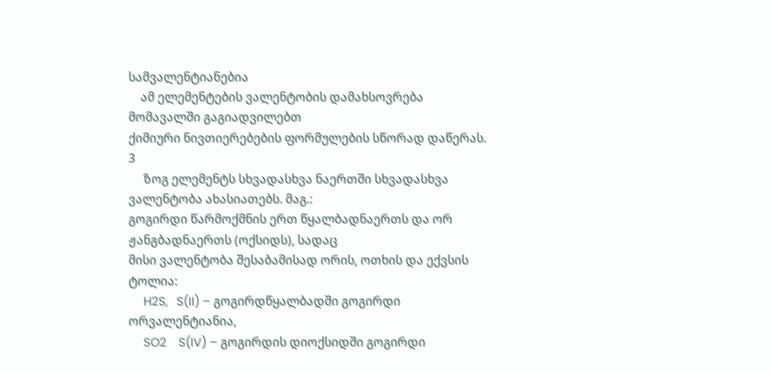სამვალენტიანებია
    ამ ელემენტების ვალენტობის დამახსოვრება მომავალში გაგიადვილებთ
ქიმიური ნივთიერებების ფორმულების სწორად დაწერას.
3
     ზოგ ელემენტს სხვადასხვა ნაერთში სხვადასხვა ვალენტობა ახასიათებს. მაგ.:
გოგირდი წარმოქმნის ერთ წყალბადნაერთს და ორ ჟანგბადნაერთს (ოქსიდს), სადაც
მისი ვალენტობა შესაბამისად ორის, ოთხის და ექვსის ტოლია:
     H2S,   S(II) – გოგირდწყალბადში გოგირდი ორვალენტიანია,
     SO2    S(IV) – გოგირდის დიოქსიდში გოგირდი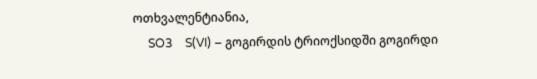ოთხვალენტიანია,
     SO3    S(VI) – გოგირდის ტრიოქსიდში გოგირდი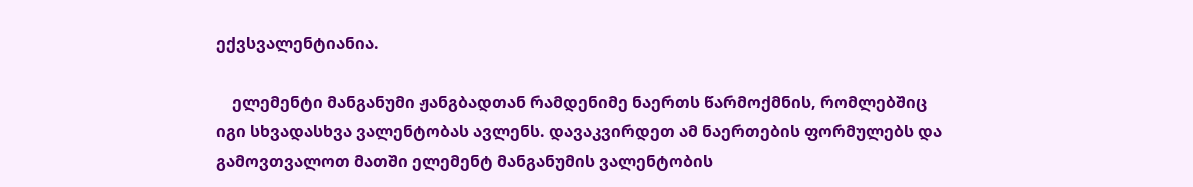ექვსვალენტიანია.

    ელემენტი მანგანუმი ჟანგბადთან რამდენიმე ნაერთს წარმოქმნის, რომლებშიც
იგი სხვადასხვა ვალენტობას ავლენს. დავაკვირდეთ ამ ნაერთების ფორმულებს და
გამოვთვალოთ მათში ელემენტ მანგანუმის ვალენტობის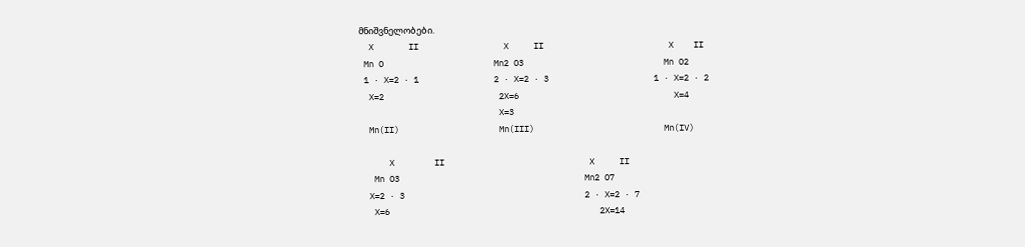მნიშვნელობები.
  X       II                 X     II                         X    II
 Mn O                      Mn2 O3                            Mn O2
 1 · X=2 · 1               2 · X=2 · 3                     1 · X=2 · 2
  X=2                       2X=6                               X=4
                            X=3
  Mn(II)                    Mn(III)                          Mn(IV)

      X        II                             X     II
   Mn O3                                     Mn2 O7
  X=2 · 3                                    2 · X=2 · 7
   X=6                                          2X=14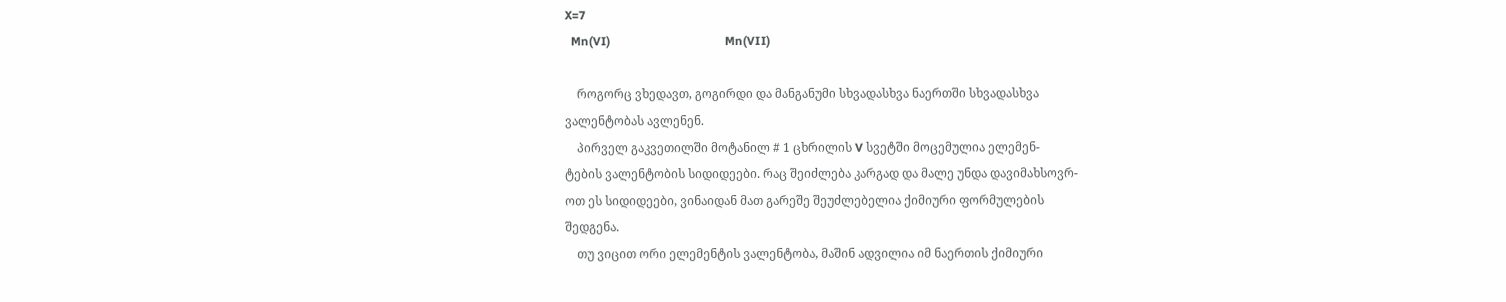X=7
  Mn(VI)                                      Mn(VII)

    როგორც ვხედავთ, გოგირდი და მანგანუმი სხვადასხვა ნაერთში სხვადასხვა
ვალენტობას ავლენენ.
    პირველ გაკვეთილში მოტანილ # 1 ცხრილის V სვეტში მოცემულია ელემენ-
ტების ვალენტობის სიდიდეები. რაც შეიძლება კარგად და მალე უნდა დავიმახსოვრ-
ოთ ეს სიდიდეები, ვინაიდან მათ გარეშე შეუძლებელია ქიმიური ფორმულების
შედგენა.
    თუ ვიცით ორი ელემენტის ვალენტობა, მაშინ ადვილია იმ ნაერთის ქიმიური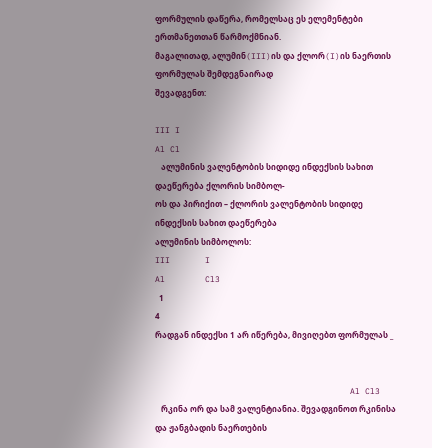ფორმულის დაწერა, რომელსაც ეს ელემენტები ერთმანეთთან წარმოქმნიან.
მაგალითად, ალუმინ(III)ის და ქლორ(I)ის ნაერთის ფორმულას შემდეგნაირად
შევადგენთ:

III I
Al Cl
   ალუმინის ვალენტობის სიდიდე ინდექსის სახით დაეწერება ქლორის სიმბოლ-
ოს და პირიქით – ქლორის ვალენტობის სიდიდე ინდექსის სახით დაეწერება
ალუმინის სიმბოლოს:
III       I
Al        Cl3
  1
4
რადგან ინდექსი 1 არ იწერება, მივიღებთ ფორმულას _


                                       Al Cl3
   რკინა ორ და სამ ვალენტიანია. შევადგინოთ რკინისა და ჟანგბადის ნაერთების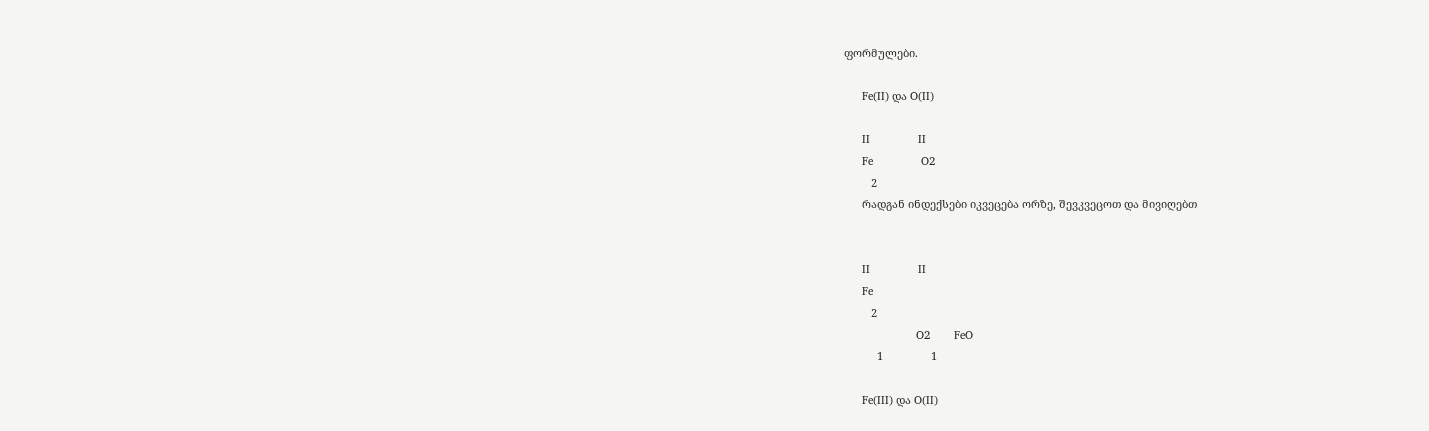ფორმულები.

      Fe(II) და O(II)

      II                II
      Fe                O2
         2
      რადგან ინდექსები იკვეცება ორზე, შევკვეცოთ და მივიღებთ


      II                II
      Fe
         2
                        O2        FeO
           1                1

      Fe(III) და O(II)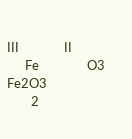III               II
      Fe                O3      Fe2O3
        2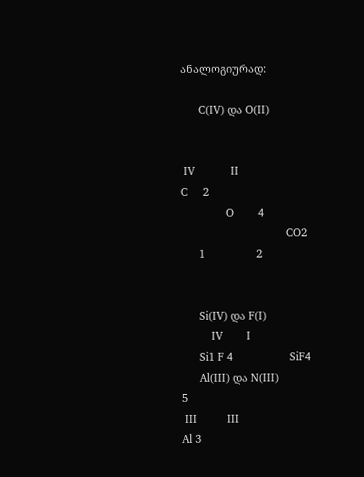ანალოგიურად:

      C(IV) და O(II)


 IV            II
C     2
               O        4
                                   CO2
      1                 2


      Si(IV) და F(I)
          IV        I
      Si1 F 4                   SiF4
      Al(III) და N(III)
5
 III          III
Al 3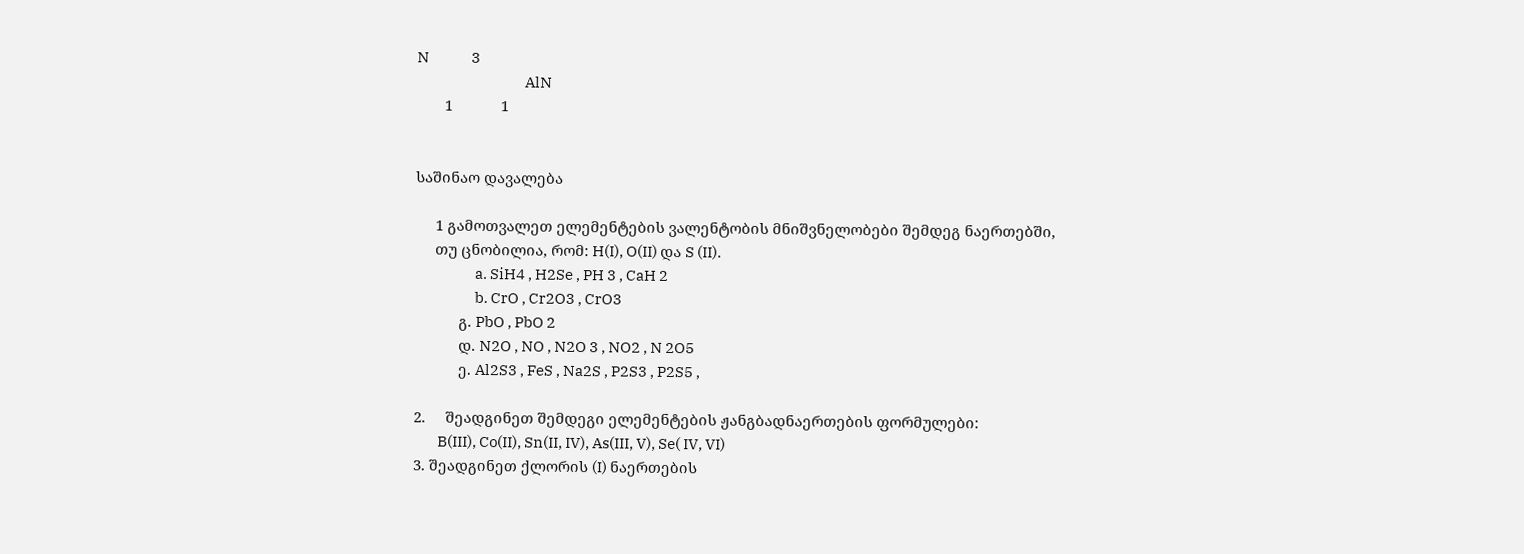N              3
                                    AlN
       1            1


საშინაო დავალება

     1 გამოთვალეთ ელემენტების ვალენტობის მნიშვნელობები შემდეგ ნაერთებში,
     თუ ცნობილია, რომ: H(I), O(II) და S (II).
                    a. SiH4 , H2Se , PH 3 , CaH 2
                    b. CrO , Cr2O3 , CrO3
           გ. PbO , PbO 2
           დ. N2O , NO , N2O 3 , NO2 , N 2O5
           ე. Al2S3 , FeS , Na2S , P2S3 , P2S5 ,

2.     შეადგინეთ შემდეგი ელემენტების ჟანგბადნაერთების ფორმულები:
        B(III), Co(II), Sn(II, IV), As(III, V), Se( IV, VI)
3. შეადგინეთ ქლორის (I) ნაერთების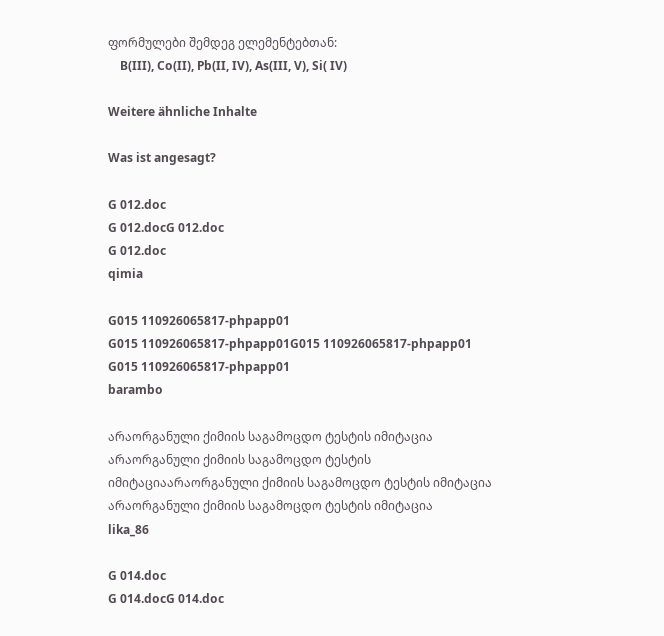ფორმულები შემდეგ ელემენტებთან:
    B(III), Co(II), Pb(II, IV), As(III, V), Si( IV)

Weitere ähnliche Inhalte

Was ist angesagt?

G 012.doc
G 012.docG 012.doc
G 012.doc
qimia

G015 110926065817-phpapp01
G015 110926065817-phpapp01G015 110926065817-phpapp01
G015 110926065817-phpapp01
barambo

არაორგანული ქიმიის საგამოცდო ტესტის იმიტაცია
არაორგანული ქიმიის საგამოცდო ტესტის იმიტაციაარაორგანული ქიმიის საგამოცდო ტესტის იმიტაცია
არაორგანული ქიმიის საგამოცდო ტესტის იმიტაცია
lika_86

G 014.doc
G 014.docG 014.doc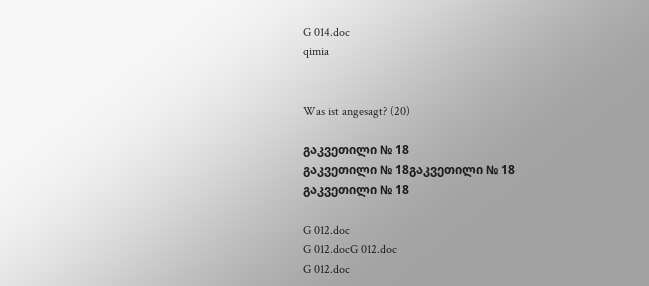G 014.doc
qimia


Was ist angesagt? (20)

გაკვეთილი № 18
გაკვეთილი № 18გაკვეთილი № 18
გაკვეთილი № 18

G 012.doc
G 012.docG 012.doc
G 012.doc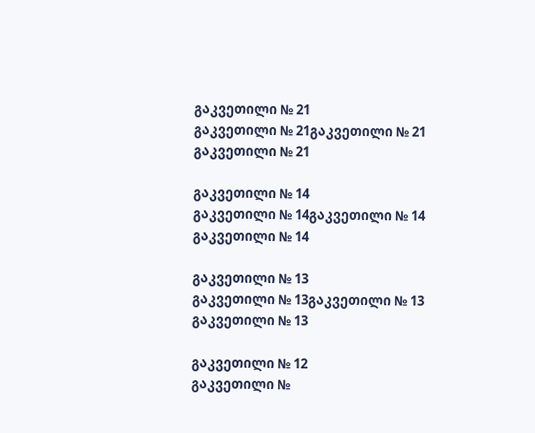გაკვეთილი № 21
გაკვეთილი № 21გაკვეთილი № 21
გაკვეთილი № 21

გაკვეთილი № 14
გაკვეთილი № 14გაკვეთილი № 14
გაკვეთილი № 14

გაკვეთილი № 13
გაკვეთილი № 13გაკვეთილი № 13
გაკვეთილი № 13

გაკვეთილი № 12
გაკვეთილი №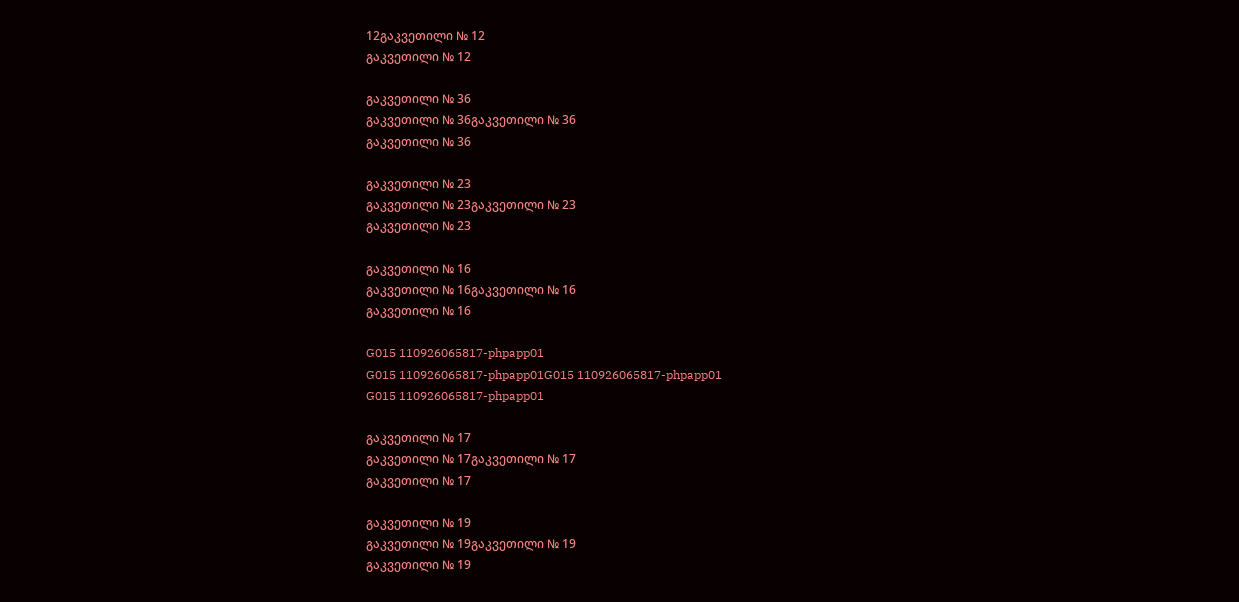12გაკვეთილი № 12
გაკვეთილი № 12

გაკვეთილი № 36
გაკვეთილი № 36გაკვეთილი № 36
გაკვეთილი № 36

გაკვეთილი № 23
გაკვეთილი № 23გაკვეთილი № 23
გაკვეთილი № 23

გაკვეთილი № 16
გაკვეთილი № 16გაკვეთილი № 16
გაკვეთილი № 16

G015 110926065817-phpapp01
G015 110926065817-phpapp01G015 110926065817-phpapp01
G015 110926065817-phpapp01

გაკვეთილი № 17
გაკვეთილი № 17გაკვეთილი № 17
გაკვეთილი № 17

გაკვეთილი № 19
გაკვეთილი № 19გაკვეთილი № 19
გაკვეთილი № 19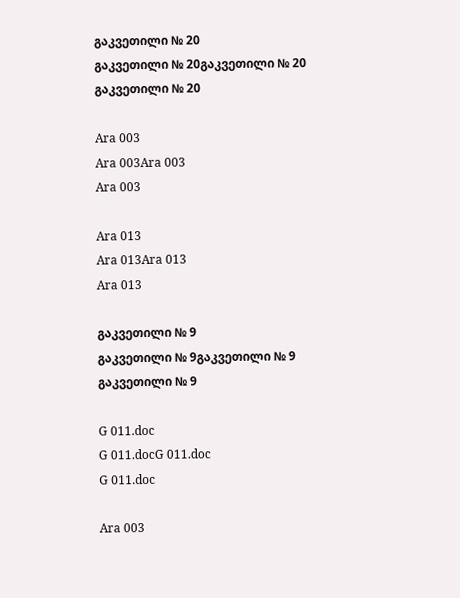გაკვეთილი № 20
გაკვეთილი № 20გაკვეთილი № 20
გაკვეთილი № 20

Ara 003
Ara 003Ara 003
Ara 003

Ara 013
Ara 013Ara 013
Ara 013

გაკვეთილი № 9
გაკვეთილი № 9გაკვეთილი № 9
გაკვეთილი № 9

G 011.doc
G 011.docG 011.doc
G 011.doc

Ara 003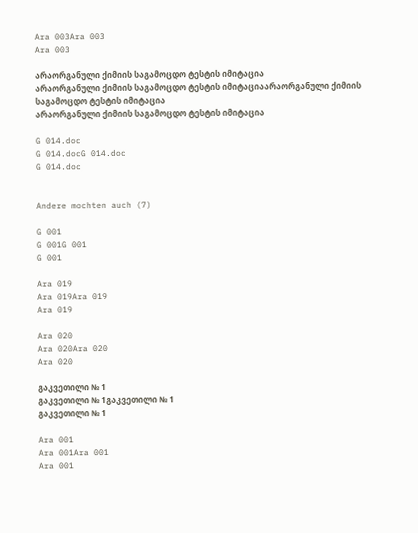Ara 003Ara 003
Ara 003

არაორგანული ქიმიის საგამოცდო ტესტის იმიტაცია
არაორგანული ქიმიის საგამოცდო ტესტის იმიტაციაარაორგანული ქიმიის საგამოცდო ტესტის იმიტაცია
არაორგანული ქიმიის საგამოცდო ტესტის იმიტაცია

G 014.doc
G 014.docG 014.doc
G 014.doc


Andere mochten auch (7)

G 001
G 001G 001
G 001

Ara 019
Ara 019Ara 019
Ara 019

Ara 020
Ara 020Ara 020
Ara 020

გაკვეთილი № 1
გაკვეთილი № 1გაკვეთილი № 1
გაკვეთილი № 1

Ara 001
Ara 001Ara 001
Ara 001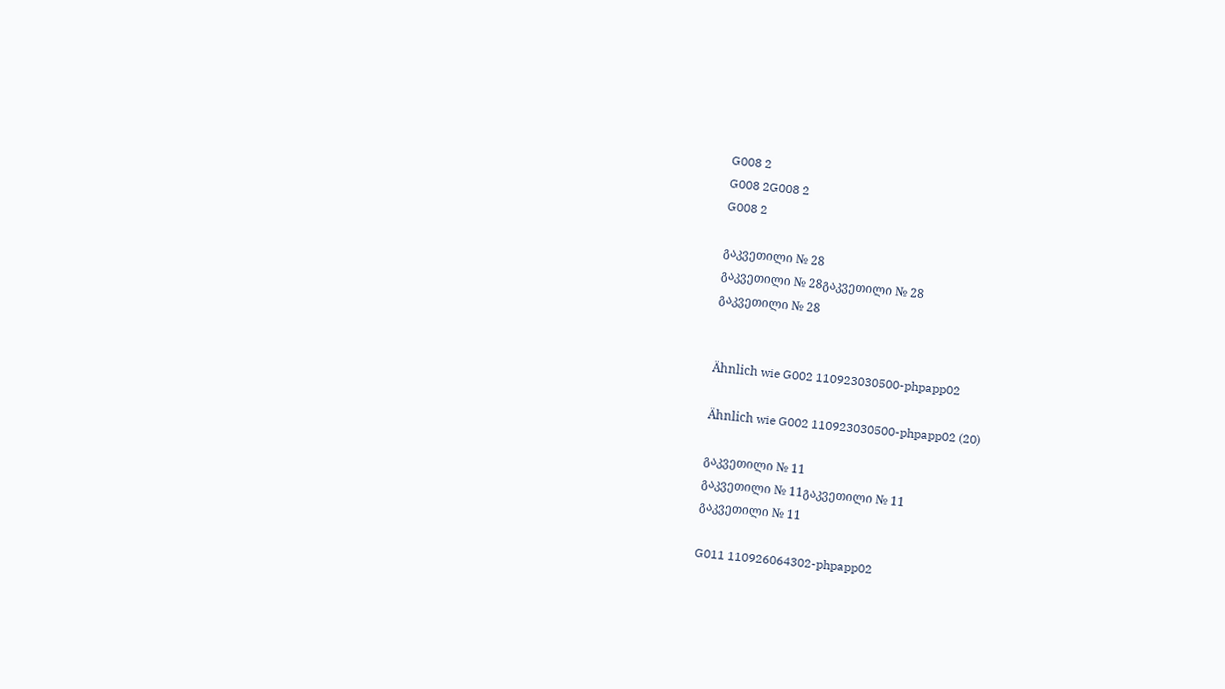G008 2
G008 2G008 2
G008 2

გაკვეთილი № 28
გაკვეთილი № 28გაკვეთილი № 28
გაკვეთილი № 28


Ähnlich wie G002 110923030500-phpapp02

Ähnlich wie G002 110923030500-phpapp02 (20)

გაკვეთილი № 11
გაკვეთილი № 11გაკვეთილი № 11
გაკვეთილი № 11

G011 110926064302-phpapp02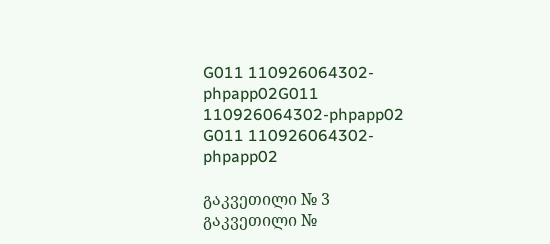G011 110926064302-phpapp02G011 110926064302-phpapp02
G011 110926064302-phpapp02

გაკვეთილი № 3
გაკვეთილი №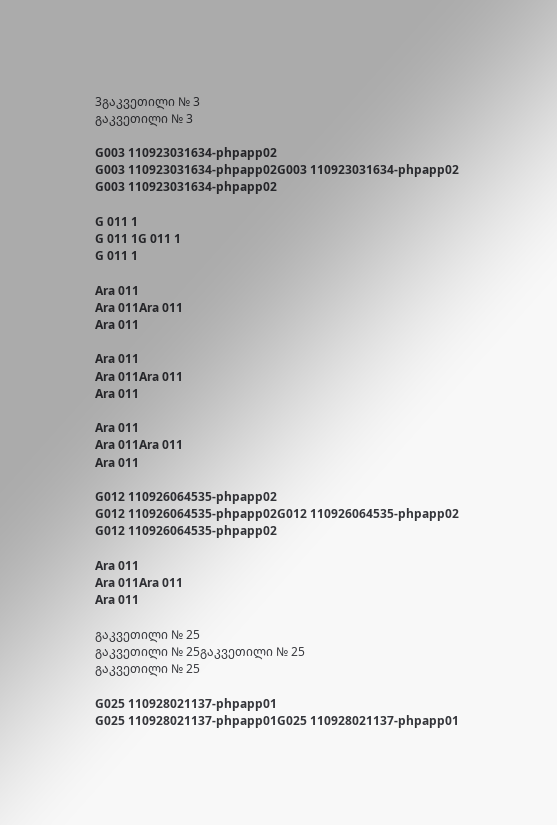3გაკვეთილი № 3
გაკვეთილი № 3

G003 110923031634-phpapp02
G003 110923031634-phpapp02G003 110923031634-phpapp02
G003 110923031634-phpapp02

G 011 1
G 011 1G 011 1
G 011 1

Ara 011
Ara 011Ara 011
Ara 011

Ara 011
Ara 011Ara 011
Ara 011

Ara 011
Ara 011Ara 011
Ara 011

G012 110926064535-phpapp02
G012 110926064535-phpapp02G012 110926064535-phpapp02
G012 110926064535-phpapp02

Ara 011
Ara 011Ara 011
Ara 011

გაკვეთილი № 25
გაკვეთილი № 25გაკვეთილი № 25
გაკვეთილი № 25

G025 110928021137-phpapp01
G025 110928021137-phpapp01G025 110928021137-phpapp01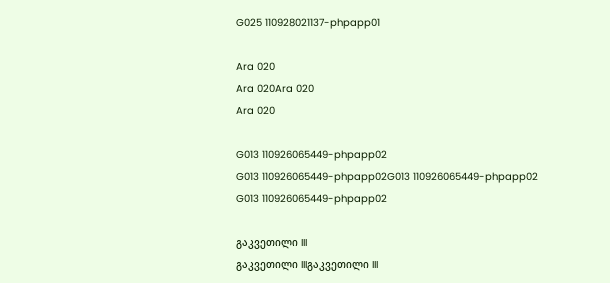G025 110928021137-phpapp01

Ara 020
Ara 020Ara 020
Ara 020

G013 110926065449-phpapp02
G013 110926065449-phpapp02G013 110926065449-phpapp02
G013 110926065449-phpapp02

გაკვეთილი III
გაკვეთილი IIIგაკვეთილი III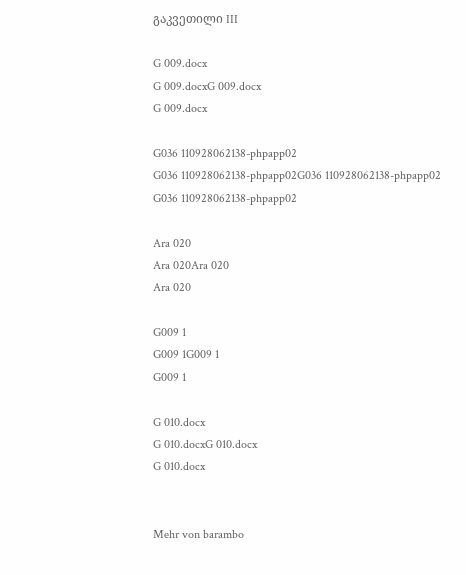გაკვეთილი III

G 009.docx
G 009.docxG 009.docx
G 009.docx

G036 110928062138-phpapp02
G036 110928062138-phpapp02G036 110928062138-phpapp02
G036 110928062138-phpapp02

Ara 020
Ara 020Ara 020
Ara 020

G009 1
G009 1G009 1
G009 1

G 010.docx
G 010.docxG 010.docx
G 010.docx


Mehr von barambo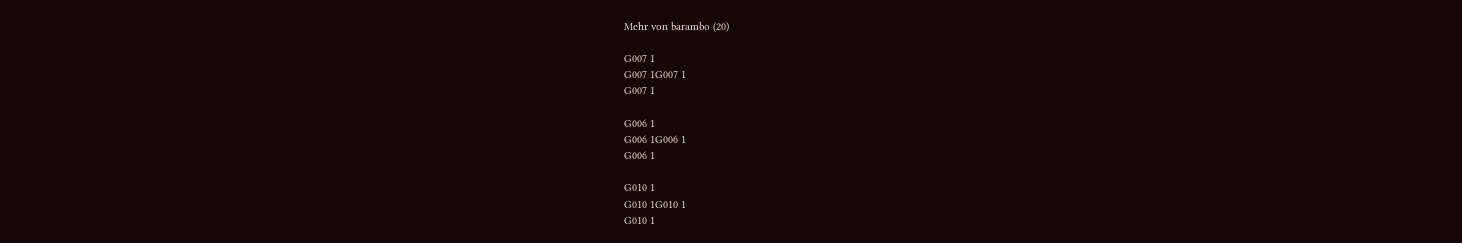Mehr von barambo (20)

G007 1
G007 1G007 1
G007 1

G006 1
G006 1G006 1
G006 1

G010 1
G010 1G010 1
G010 1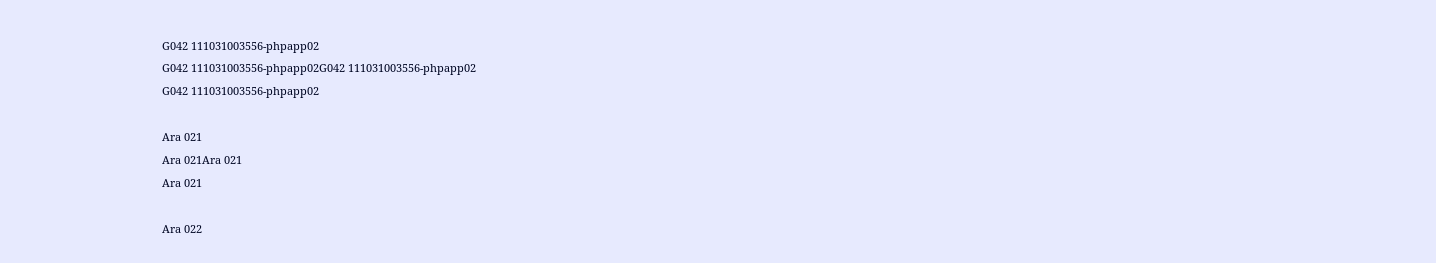G042 111031003556-phpapp02
G042 111031003556-phpapp02G042 111031003556-phpapp02
G042 111031003556-phpapp02

Ara 021
Ara 021Ara 021
Ara 021

Ara 022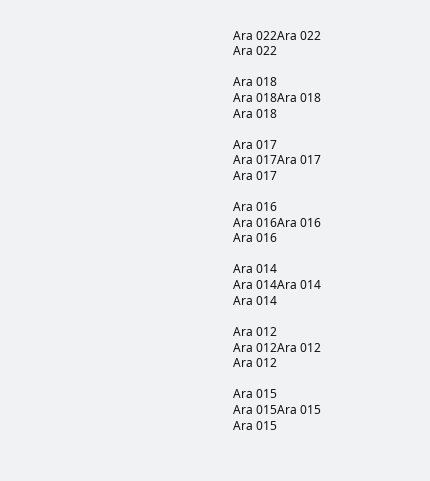Ara 022Ara 022
Ara 022

Ara 018
Ara 018Ara 018
Ara 018

Ara 017
Ara 017Ara 017
Ara 017

Ara 016
Ara 016Ara 016
Ara 016

Ara 014
Ara 014Ara 014
Ara 014

Ara 012
Ara 012Ara 012
Ara 012

Ara 015
Ara 015Ara 015
Ara 015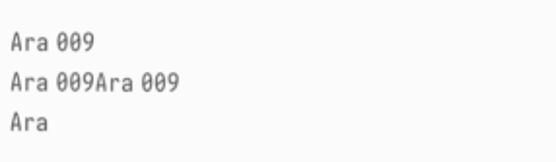Ara 009
Ara 009Ara 009
Ara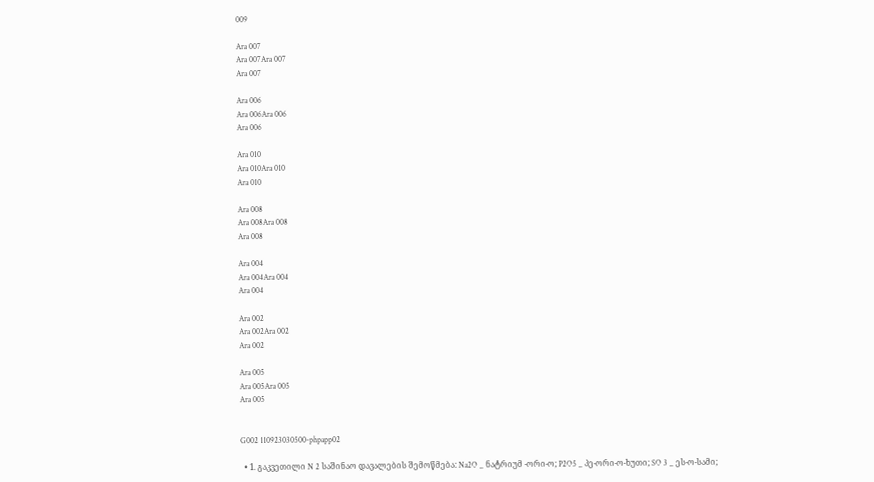009

Ara 007
Ara 007Ara 007
Ara 007

Ara 006
Ara 006Ara 006
Ara 006

Ara 010
Ara 010Ara 010
Ara 010

Ara 008
Ara 008Ara 008
Ara 008

Ara 004
Ara 004Ara 004
Ara 004

Ara 002
Ara 002Ara 002
Ara 002

Ara 005
Ara 005Ara 005
Ara 005


G002 110923030500-phpapp02

  • 1. გაკვეთილი N 2 საშინაო დავალების შემოწმება: Na2O _ ნატრიუმ -ორი-ო; P2O5 _ პე-ორი-ო-ხუთი; SO 3 _ ეს-ო-სამი;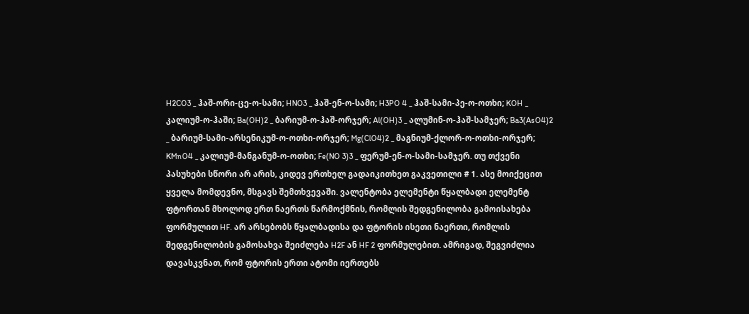H2CO3 _ ჰაშ-ორი-ცე-ო-სამი; HNO3 _ ჰაშ-ენ-ო-სამი; H3PO 4 _ ჰაშ-სამი-პე-ო-ოთხი; KOH _ კალიუმ-ო-ჰაში; Ba(OH)2 _ ბარიუმ-ო-ჰაშ-ორჯერ; Al(OH)3 _ ალუმინ-ო-ჰაშ-სამჯერ; Ba3(AsO4)2 _ ბარიუმ-სამი-არსენიკუმ-ო-ოთხი-ორჯერ; Mg(ClO4)2 _ მაგნიუმ-ქლორ-ო-ოთხი-ორჯერ; KMnO4 _ კალიუმ-მანგანუმ-ო-ოთხი; Fe(NO 3)3 _ ფერუმ-ენ-ო-სამი-სამჯერ. თუ თქვენი პასუხები სწორი არ არის, კიდევ ერთხელ გადაიკითხეთ გაკვეთილი # 1. ასე მოიქეცით ყველა მომდევნო, მსგავს შემთხვევაში. ვალენტობა ელემენტი წყალბადი ელემენტ ფტორთან მხოლოდ ერთ ნაერთს წარმოქმნის, რომლის შედგენილობა გამოისახება ფორმულით HF. არ არსებობს წყალბადისა და ფტორის ისეთი ნაერთი, რომლის შედგენილობის გამოსახვა შეიძლება H2F ან HF 2 ფორმულებით. ამრიგად, შეგვიძლია დავასკვნათ, რომ ფტორის ერთი ატომი იერთებს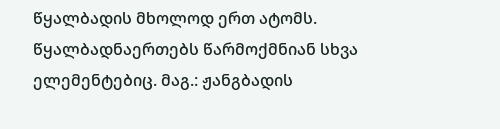წყალბადის მხოლოდ ერთ ატომს. წყალბადნაერთებს წარმოქმნიან სხვა ელემენტებიც. მაგ.: ჟანგბადის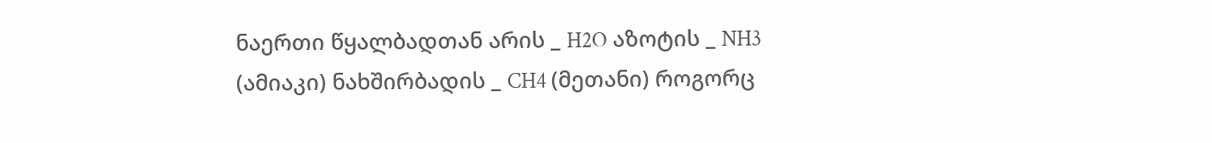ნაერთი წყალბადთან არის _ H2O აზოტის _ NH3 (ამიაკი) ნახშირბადის _ CH4 (მეთანი) როგორც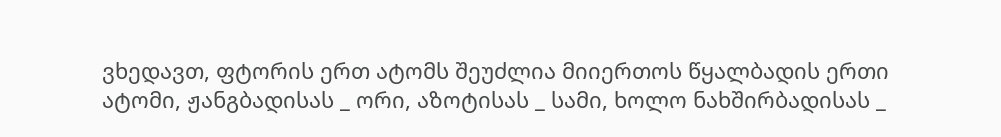ვხედავთ, ფტორის ერთ ატომს შეუძლია მიიერთოს წყალბადის ერთი ატომი, ჟანგბადისას _ ორი, აზოტისას _ სამი, ხოლო ნახშირბადისას _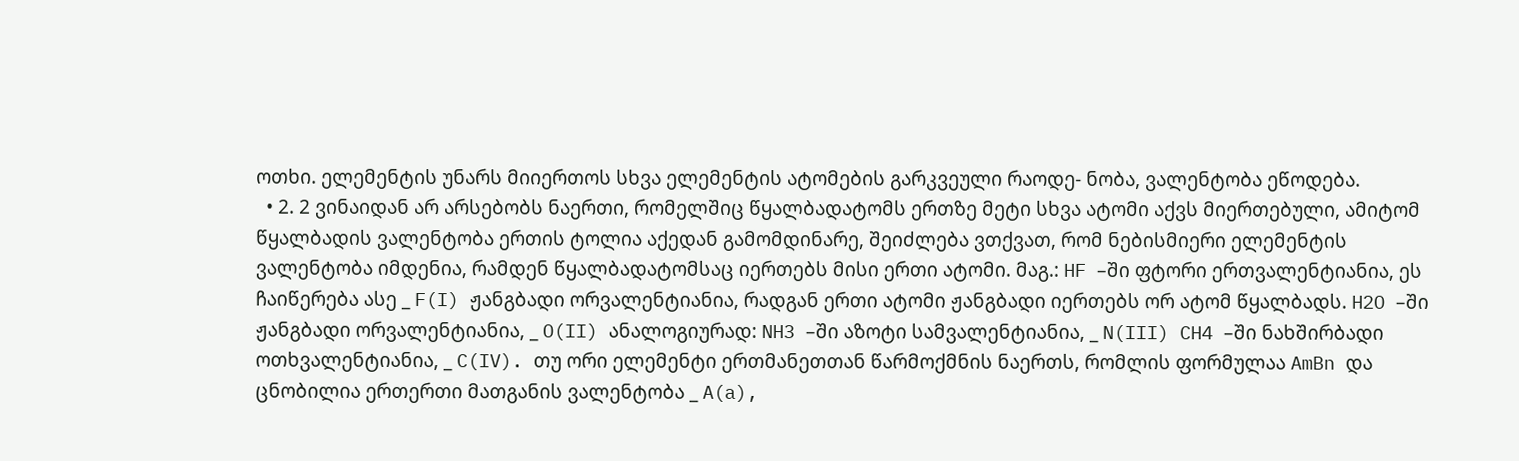ოთხი. ელემენტის უნარს მიიერთოს სხვა ელემენტის ატომების გარკვეული რაოდე- ნობა, ვალენტობა ეწოდება.
  • 2. 2 ვინაიდან არ არსებობს ნაერთი, რომელშიც წყალბადატომს ერთზე მეტი სხვა ატომი აქვს მიერთებული, ამიტომ წყალბადის ვალენტობა ერთის ტოლია აქედან გამომდინარე, შეიძლება ვთქვათ, რომ ნებისმიერი ელემენტის ვალენტობა იმდენია, რამდენ წყალბადატომსაც იერთებს მისი ერთი ატომი. მაგ.: HF –ში ფტორი ერთვალენტიანია, ეს ჩაიწერება ასე _ F(I) ჟანგბადი ორვალენტიანია, რადგან ერთი ატომი ჟანგბადი იერთებს ორ ატომ წყალბადს. H2O –ში ჟანგბადი ორვალენტიანია, _ O(II) ანალოგიურად: NH3 –ში აზოტი სამვალენტიანია, _ N(III) CH4 –ში ნახშირბადი ოთხვალენტიანია, _ C(IV). თუ ორი ელემენტი ერთმანეთთან წარმოქმნის ნაერთს, რომლის ფორმულაა AmBn და ცნობილია ერთერთი მათგანის ვალენტობა _ A(a),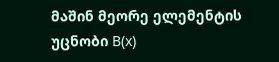მაშინ მეორე ელემენტის უცნობი B(x)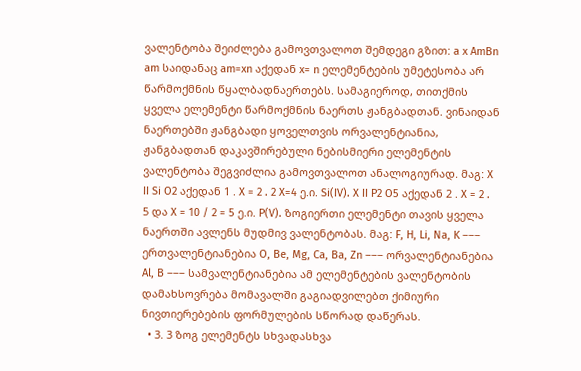ვალენტობა შეიძლება გამოვთვალოთ შემდეგი გზით: a x AmBn am საიდანაც am=xn აქედან x= n ელემენტების უმეტესობა არ წარმოქმნის წყალბადნაერთებს. სამაგიეროდ, თითქმის ყველა ელემენტი წარმოქმნის ნაერთს ჟანგბადთან. ვინაიდან ნაერთებში ჟანგბადი ყოველთვის ორვალენტიანია, ჟანგბადთან დაკავშირებული ნებისმიერი ელემენტის ვალენტობა შეგვიძლია გამოვთვალოთ ანალოგიურად. მაგ: X II Si O2 აქედან 1 . X = 2 . 2 X=4 ე.ი. Si(IV). X II P2 O5 აქედან 2 . X = 2 . 5 და X = 10 / 2 = 5 ე.ი. P(V). ზოგიერთი ელემენტი თავის ყველა ნაერთში ავლენს მუდმივ ვალენტობას. მაგ: F, H, Li, Na, K ––– ერთვალენტიანებია O, Be, Mg, Ca, Ba, Zn ––– ორვალენტიანებია Al, B ––– სამვალენტიანებია ამ ელემენტების ვალენტობის დამახსოვრება მომავალში გაგიადვილებთ ქიმიური ნივთიერებების ფორმულების სწორად დაწერას.
  • 3. 3 ზოგ ელემენტს სხვადასხვა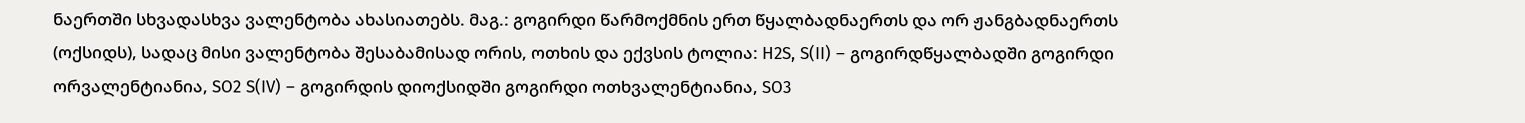ნაერთში სხვადასხვა ვალენტობა ახასიათებს. მაგ.: გოგირდი წარმოქმნის ერთ წყალბადნაერთს და ორ ჟანგბადნაერთს (ოქსიდს), სადაც მისი ვალენტობა შესაბამისად ორის, ოთხის და ექვსის ტოლია: H2S, S(II) – გოგირდწყალბადში გოგირდი ორვალენტიანია, SO2 S(IV) – გოგირდის დიოქსიდში გოგირდი ოთხვალენტიანია, SO3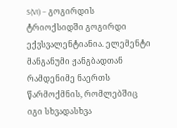S(VI) – გოგირდის ტრიოქსიდში გოგირდი ექვსვალენტიანია. ელემენტი მანგანუმი ჟანგბადთან რამდენიმე ნაერთს წარმოქმნის, რომლებშიც იგი სხვადასხვა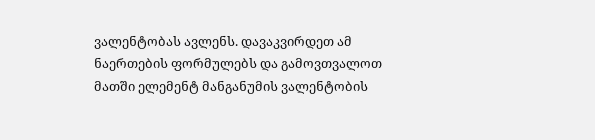ვალენტობას ავლენს. დავაკვირდეთ ამ ნაერთების ფორმულებს და გამოვთვალოთ მათში ელემენტ მანგანუმის ვალენტობის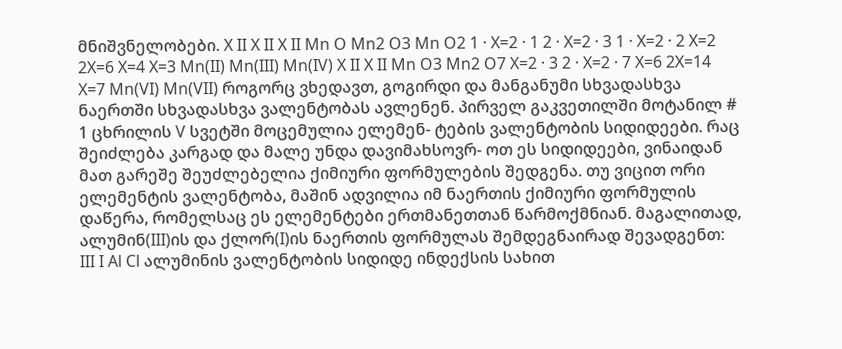მნიშვნელობები. X II X II X II Mn O Mn2 O3 Mn O2 1 · X=2 · 1 2 · X=2 · 3 1 · X=2 · 2 X=2 2X=6 X=4 X=3 Mn(II) Mn(III) Mn(IV) X II X II Mn O3 Mn2 O7 X=2 · 3 2 · X=2 · 7 X=6 2X=14 X=7 Mn(VI) Mn(VII) როგორც ვხედავთ, გოგირდი და მანგანუმი სხვადასხვა ნაერთში სხვადასხვა ვალენტობას ავლენენ. პირველ გაკვეთილში მოტანილ # 1 ცხრილის V სვეტში მოცემულია ელემენ- ტების ვალენტობის სიდიდეები. რაც შეიძლება კარგად და მალე უნდა დავიმახსოვრ- ოთ ეს სიდიდეები, ვინაიდან მათ გარეშე შეუძლებელია ქიმიური ფორმულების შედგენა. თუ ვიცით ორი ელემენტის ვალენტობა, მაშინ ადვილია იმ ნაერთის ქიმიური ფორმულის დაწერა, რომელსაც ეს ელემენტები ერთმანეთთან წარმოქმნიან. მაგალითად, ალუმინ(III)ის და ქლორ(I)ის ნაერთის ფორმულას შემდეგნაირად შევადგენთ: III I Al Cl ალუმინის ვალენტობის სიდიდე ინდექსის სახით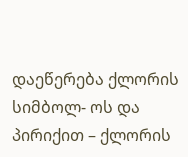დაეწერება ქლორის სიმბოლ- ოს და პირიქით – ქლორის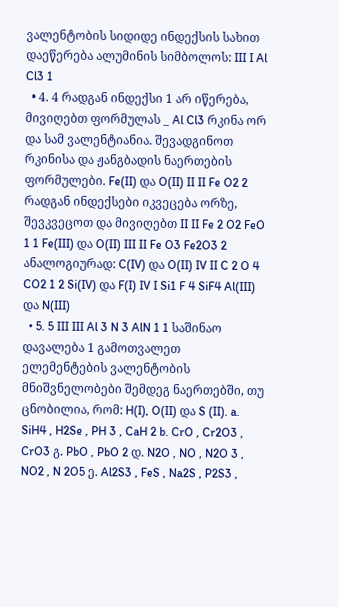ვალენტობის სიდიდე ინდექსის სახით დაეწერება ალუმინის სიმბოლოს: III I Al Cl3 1
  • 4. 4 რადგან ინდექსი 1 არ იწერება, მივიღებთ ფორმულას _ Al Cl3 რკინა ორ და სამ ვალენტიანია. შევადგინოთ რკინისა და ჟანგბადის ნაერთების ფორმულები. Fe(II) და O(II) II II Fe O2 2 რადგან ინდექსები იკვეცება ორზე, შევკვეცოთ და მივიღებთ II II Fe 2 O2 FeO 1 1 Fe(III) და O(II) III II Fe O3 Fe2O3 2 ანალოგიურად: C(IV) და O(II) IV II C 2 O 4 CO2 1 2 Si(IV) და F(I) IV I Si1 F 4 SiF4 Al(III) და N(III)
  • 5. 5 III III Al 3 N 3 AlN 1 1 საშინაო დავალება 1 გამოთვალეთ ელემენტების ვალენტობის მნიშვნელობები შემდეგ ნაერთებში, თუ ცნობილია, რომ: H(I), O(II) და S (II). a. SiH4 , H2Se , PH 3 , CaH 2 b. CrO , Cr2O3 , CrO3 გ. PbO , PbO 2 დ. N2O , NO , N2O 3 , NO2 , N 2O5 ე. Al2S3 , FeS , Na2S , P2S3 ,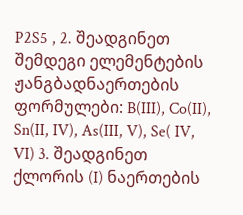P2S5 , 2. შეადგინეთ შემდეგი ელემენტების ჟანგბადნაერთების ფორმულები: B(III), Co(II), Sn(II, IV), As(III, V), Se( IV, VI) 3. შეადგინეთ ქლორის (I) ნაერთების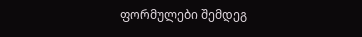ფორმულები შემდეგ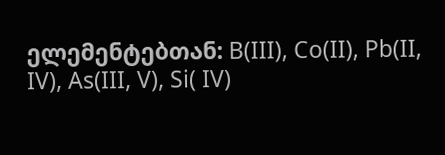ელემენტებთან: B(III), Co(II), Pb(II, IV), As(III, V), Si( IV)